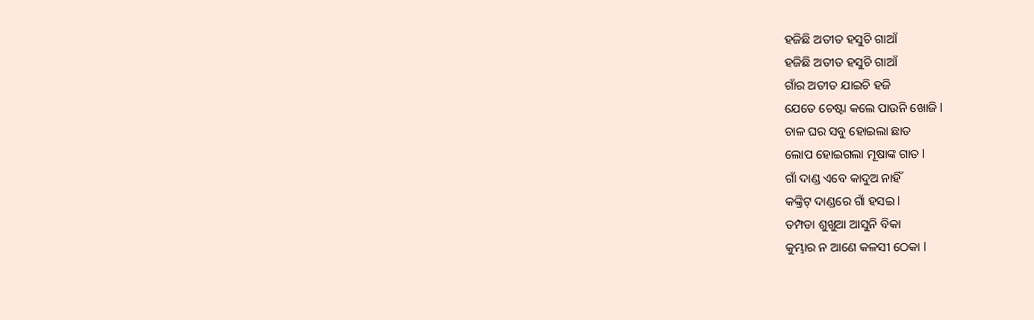ହଜିଛି ଅତୀତ ହସୁଚି ଗାଆଁ
ହଜିଛି ଅତୀତ ହସୁଚି ଗାଆଁ
ଗାଁର ଅତୀତ ଯାଇଚି ହଜି
ଯେତେ ଚେଷ୍ଟା କଲେ ପାଉନି ଖୋଜି l
ଚାଳ ଘର ସବୁ ହୋଇଲା ଛାତ
ଲୋପ ହୋଇଗଲା ମୂଷାଙ୍କ ଗାତ l
ଗାଁ ଦାଣ୍ଡ ଏବେ କାଦୁଅ ନାହିଁ
କଙ୍କ୍ରିଟ୍ ଦାଣ୍ଡରେ ଗାଁ ହସଇ l
ତମ୍ପଡା ଶୁଖୁଆ ଆସୁନି ବିକା
କୁମ୍ଭାର ନ ଆଣେ କଳସୀ ଠେକା l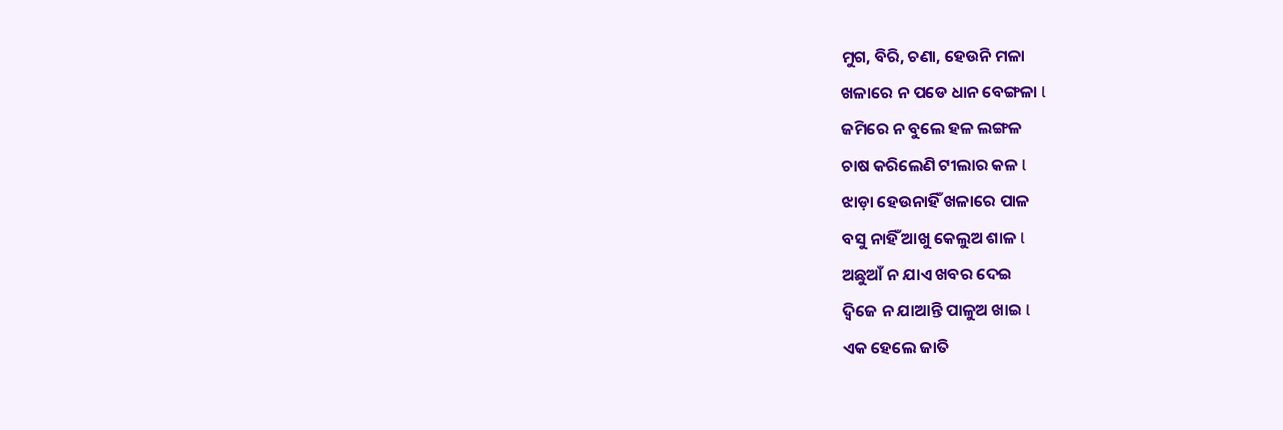ମୁଗ, ବିରି, ଚଣା, ହେଉନି ମଳା
ଖଳାରେ ନ ପଡେ ଧାନ ବେଙ୍ଗଳା l
ଜମିରେ ନ ବୁଲେ ହଳ ଲଙ୍ଗଳ
ଚାଷ କରିଲେଣି ଟୀଲାର କଳ l
ଝାଡ଼ା ହେଉନାହିଁ ଖଳାରେ ପାଳ
ବସୁ ନାହିଁ ଆଖୁ କେଲୁଅ ଶାଳ l
ଅଛୁଆଁ ନ ଯାଏ ଖବର ଦେଇ
ଦ୍ୱିଜେ ନ ଯାଆନ୍ତି ପାଳୁଅ ଖାଇ l
ଏକ ହେଲେ ଜାତି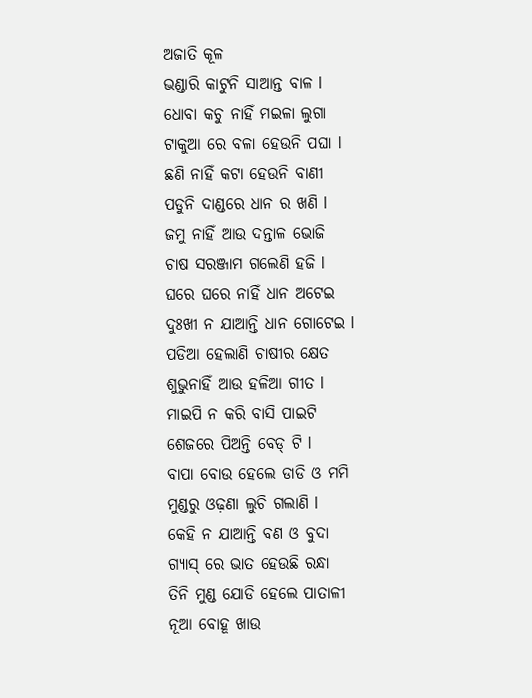ଅଜାତି କୂଳ
ଭଣ୍ଡାରି କାଟୁନି ସାଆନ୍ତ ବାଳ l
ଧୋବା କଚୁ ନାହିଁ ମଇଳା ଲୁଗା
ଟାକୁଆ ରେ ବଳା ହେଉନି ପଘା l
ଛଣି ନାହିଁ କଟା ହେଉନି ବାଣୀ
ପଡୁନି ଦାଣ୍ଡରେ ଧାନ ର ଖଣି l
ଜମୁ ନାହିଁ ଆଉ ଦନ୍ତାଳ ଭୋଜି
ଚାଷ ସରଞ୍ଜାମ ଗଲେଣି ହଜି l
ଘରେ ଘରେ ନାହିଁ ଧାନ ଅଟେଇ
ଦୁଃଖୀ ନ ଯାଆନ୍ତି ଧାନ ଗୋଟେଇ l
ପଡିଆ ହେଲାଣି ଚାଷୀର କ୍ଷେତ
ଶୁଭୁନାହିଁ ଆଉ ହଳିଆ ଗୀତ l
ମାଇପି ନ କରି ବାସି ପାଇଟି
ଶେଜରେ ପିଅନ୍ତି ବେଡ୍ ଟି l
ବାପା ବୋଉ ହେଲେ ଡାଡି ଓ ମମି
ମୁଣ୍ଡରୁ ଓଢ଼ଣା ଲୁଚି ଗଲାଣି l
କେହି ନ ଯାଆନ୍ତି ବଣ ଓ ବୁଦା
ଗ୍ୟାସ୍ ରେ ଭାତ ହେଉଛି ରନ୍ଧା
ତିନି ମୁଣ୍ଡ ଯୋଡି ହେଲେ ପାତାଳୀ
ନୂଆ ବୋହୂ ଖାଉ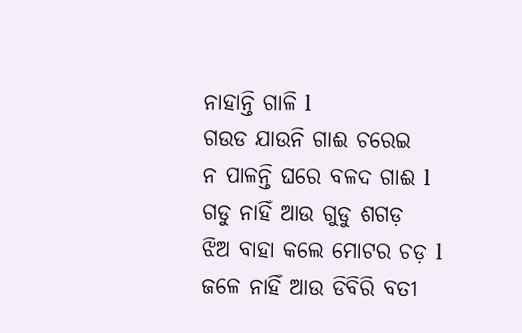ନାହାନ୍ତି ଗାଳି l
ଗଉଡ ଯାଉନି ଗାଈ ଚରେଇ
ନ ପାଳନ୍ତି ଘରେ ବଳଦ ଗାଈ l
ଗଡୁ ନାହିଁ ଆଉ ଗୁଡୁ ଶଗଡ଼
ଝିଅ ବାହା କଲେ ମୋଟର ଚଡ଼ l
ଜଳେ ନାହିଁ ଆଉ ଡିବିରି ବତୀ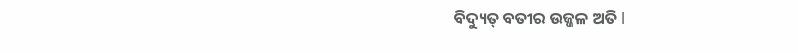ବିଦ୍ୟୁତ୍ ବତୀର ଉଜ୍ଜଳ ଅତି l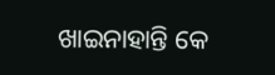ଖାଇନାହାନ୍ତି କେ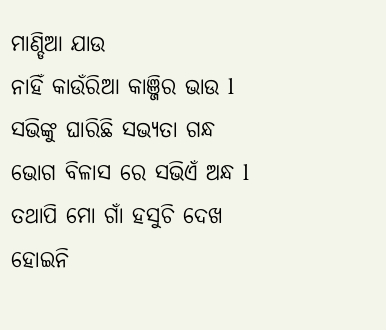ମାଣ୍ଡିଆ ଯାଉ
ନାହିଁ କାଉଁରିଆ କାଞ୍ଜିର ଭାଉ l
ସଭିଙ୍କୁ ଘାରିଛି ସଭ୍ୟତା ଗନ୍ଧ
ଭୋଗ ବିଳାସ ରେ ସଭିଏଁ ଅନ୍ଧ l
ତଥାପି ମୋ ଗାଁ ହସୁଚି ଦେଖ
ହୋଇନି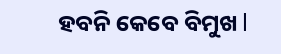ହବନି କେବେ ବିମୁଖ l